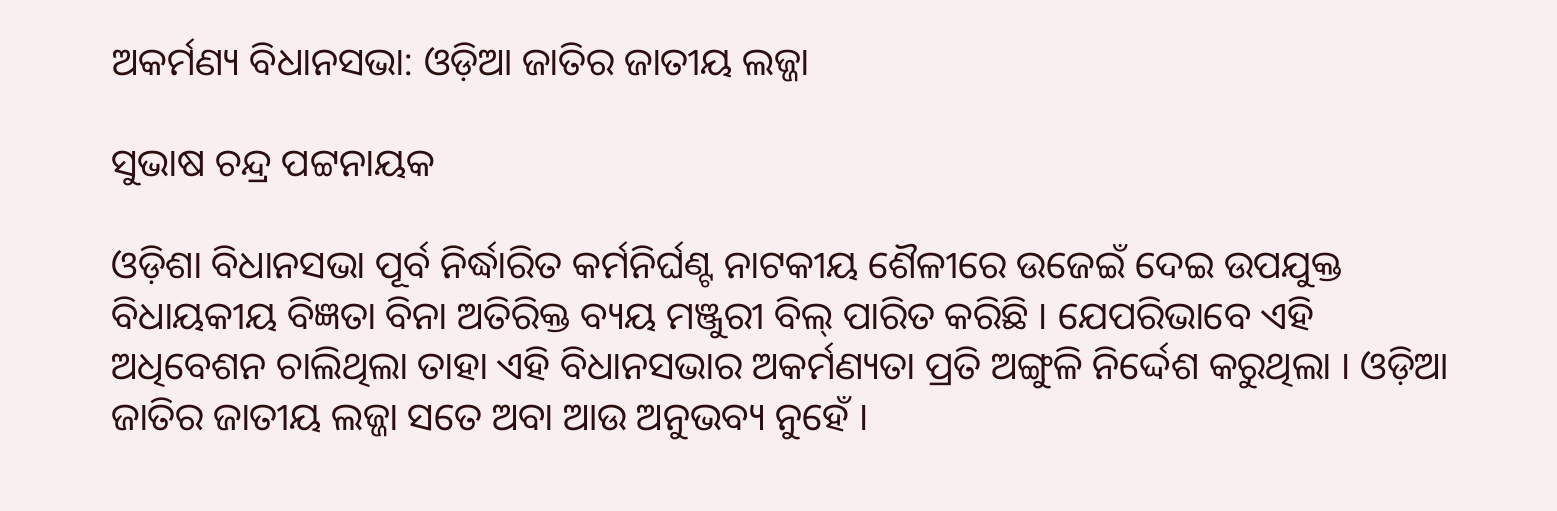ଅକର୍ମଣ୍ୟ ବିଧାନସଭା: ଓଡ଼ିଆ ଜାତିର ଜାତୀୟ ଲଜ୍ଜା

ସୁଭାଷ ଚନ୍ଦ୍ର ପଟ୍ଟନାୟକ

ଓଡ଼ିଶା ବିଧାନସଭା ପୂର୍ବ ନିର୍ଦ୍ଧାରିତ କର୍ମନିର୍ଘଣ୍ଟ ନାଟକୀୟ ଶୈଳୀରେ ଉଜେଇଁ ଦେଇ ଉପଯୁକ୍ତ ବିଧାୟକୀୟ ବିଜ୍ଞତା ବିନା ଅତିରିକ୍ତ ବ୍ୟୟ ମଞ୍ଜୁରୀ ବିଲ୍ ପାରିତ କରିଛି । ଯେପରିଭାବେ ଏହି ଅଧିବେଶନ ଚାଲିଥିଲା ତାହା ଏହି ବିଧାନସଭାର ଅକର୍ମଣ୍ୟତା ପ୍ରତି ଅଙ୍ଗୁଳି ନିର୍ଦ୍ଦେଶ କରୁଥିଲା । ଓଡ଼ିଆ ଜାତିର ଜାତୀୟ ଲଜ୍ଜା ସତେ ଅବା ଆଉ ଅନୁଭବ୍ୟ ନୁହେଁ ।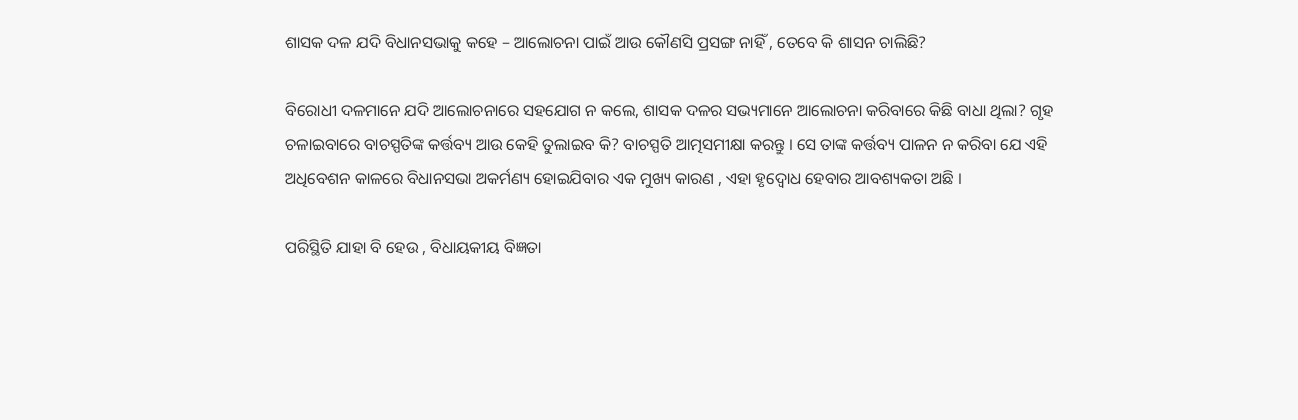ଶାସକ ଦଳ ଯଦି ବିଧାନସଭାକୁ କହେ – ଆଲୋଚନା ପାଇଁ ଆଉ କୌଣସି ପ୍ରସଙ୍ଗ ନାହିଁ , ତେବେ କି ଶାସନ ଚାଲିଛି?

ବିରୋଧୀ ଦଳମାନେ ଯଦି ଆଲୋଚନାରେ ସହଯୋଗ ନ କଲେ, ଶାସକ ଦଳର ସଭ୍ୟମାନେ ଆଲୋଚନା କରିବାରେ କିଛି ବାଧା ଥିଲା? ଗୃହ ଚଳାଇବାରେ ବାଚସ୍ପତିଙ୍କ କର୍ତ୍ତବ୍ୟ ଆଉ କେହି ତୁଲାଇବ କି? ବାଚସ୍ପତି ଆତ୍ମସମୀକ୍ଷା କରନ୍ତୁ । ସେ ତାଙ୍କ କର୍ତ୍ତବ୍ୟ ପାଳନ ନ କରିବା ଯେ ଏହି ଅଧିବେଶନ କାଳରେ ବିଧାନସଭା ଅକର୍ମଣ୍ୟ ହୋଇଯିବାର ଏକ ମୁଖ୍ୟ କାରଣ , ଏହା ହୃଦ୍ବୋଧ ହେବାର ଆବଶ୍ୟକତା ଅଛି ।

ପରିସ୍ଥିତି ଯାହା ବି ହେଉ , ବିଧାୟକୀୟ ବିଜ୍ଞତା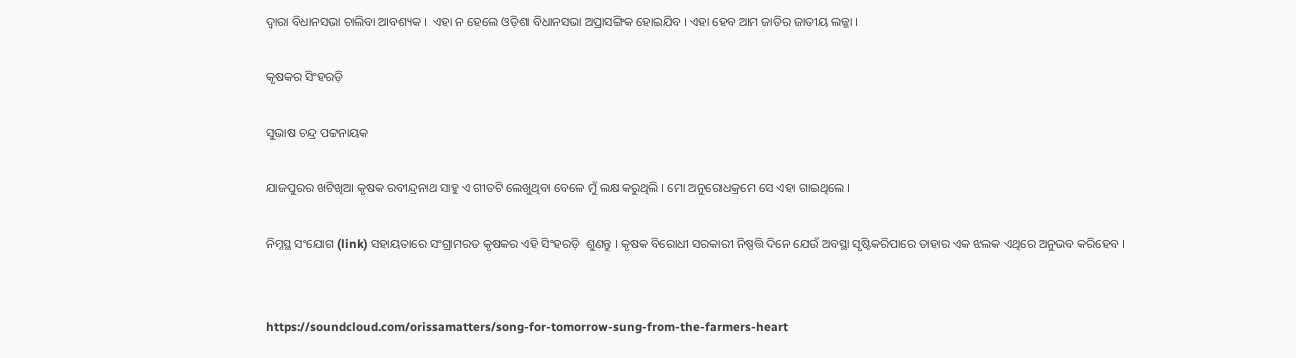ଦ୍ଵାରା ବିଧାନସଭା ଚାଲିବା ଆବଶ୍ୟକ ।  ଏହା ନ ହେଲେ ଓଡ଼ିଶା ବିଧାନସଭା ଅପ୍ରାସଙ୍ଗିକ ହୋଇଯିବ । ଏହା ହେବ ଆମ ଜାତିର ଜାତୀୟ ଲଜ୍ଜା ।

କୃଷକର ସିଂହରଡ଼ି

ସୁଭାଷ ଚନ୍ଦ୍ର ପଟ୍ଟନାୟକ

ଯାଜପୁରର ଖଟିଖିଆ କୃଷକ ରବୀନ୍ଦ୍ରନାଥ ସାହୁ ଏ ଗୀତଟି ଲେଖୁଥିବା ବେଳେ ମୁଁ ଲକ୍ଷ କରୁଥିଲି । ମୋ ଅନୁରୋଧକ୍ରମେ ସେ ଏହା ଗାଇଥିଲେ ।

ନିମ୍ନସ୍ଥ ସଂଯୋଗ (link) ସହାୟତାରେ ସଂଗ୍ରାମରତ କୃଷକର ଏହି ସିଂହରଡ଼ି  ଶୁଣନ୍ତୁ । କୃଷକ ବିରୋଧୀ ସରକାରୀ ନିଷ୍ପତ୍ତି ଦିନେ ଯେଉଁ ଅବସ୍ଥା ସୃଷ୍ଟିକରିପାରେ ତାହାର ଏକ ଝଲକ ଏଥିରେ ଅନୁଭବ କରିହେବ ।


https://soundcloud.com/orissamatters/song-for-tomorrow-sung-from-the-farmers-heart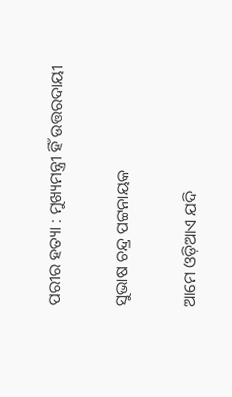ପରୀର ହତ୍ୟା : ମୁଖ୍ୟମନ୍ତ୍ରୀ ହିଁ ଉତ୍ତରଦାୟୀ

ସୁଭାଷ ଚନ୍ଦ୍ର ପଟ୍ଟନାୟକ

ଆମେ ଓଡ଼ିଆଏ ଯଦି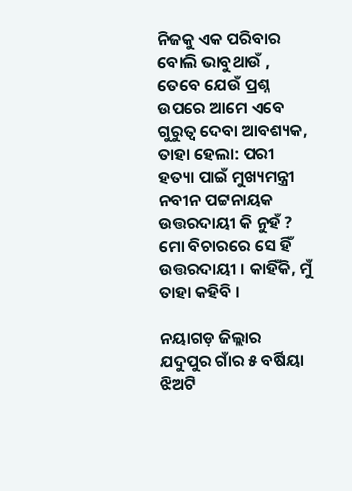ନିଜକୁ ଏକ ପରିବାର ବୋଲି ଭାବୁଥାଉଁ , ତେବେ ଯେଉଁ ପ୍ରଶ୍ନ ଉପରେ ଆମେ ଏବେ ଗୁରୁତ୍ଵ ଦେବା ଆବଶ୍ୟକ, ତାହା ହେଲା: ପରୀ ହତ୍ୟା ପାଇଁ ମୁଖ୍ୟମନ୍ତ୍ରୀ ନବୀନ ପଟ୍ଟନାୟକ ଉତ୍ତରଦାୟୀ କି ନୁହଁ ? ମୋ ବିଚାରରେ ସେ ହିଁ ଉତ୍ତରଦାୟୀ । କାହିଁକି, ମୁଁ ତାହା କହିବି ।

ନୟାଗଡ଼ ଜିଲ୍ଲାର ଯଦୁପୁର ଗାଁର ୫ ବର୍ଷିୟା ଝିଅଟି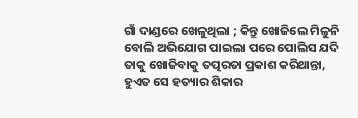ଗାଁ ଦାଣ୍ଡରେ ଖେଳୁଥିଲା ; କିନ୍ତୁ ଖୋଜିଲେ ମିଳୁନି ବୋଲି ଅଭିଯୋଗ ପାଇଲା ପରେ ପୋଲିସ ଯଦି ତାକୁ ଖୋଜିବାକୁ ତତ୍ପରତା ପ୍ରକାଶ କରିଥାନ୍ତା, ହୁଏତ ସେ ହତ୍ୟାର ଶିକାର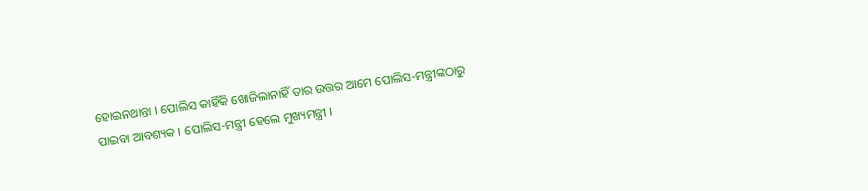ହୋଇନଥାନ୍ତା । ପୋଲିସ କାହିଁକି ଖୋଜିଲାନାହିଁ ତାର ଉତ୍ତର ଆମେ ପୋଲିସ-ମନ୍ତ୍ରୀଙ୍କଠାରୁ ପାଇବା ଆବଶ୍ୟକ । ପୋଲିସ-ମନ୍ତ୍ରୀ ହେଲେ ମୁଖ୍ୟମନ୍ତ୍ରୀ ।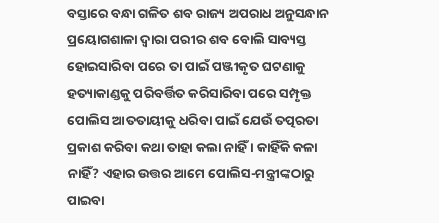ବସ୍ତାରେ ବନ୍ଧା ଗଳିତ ଶବ ରାଜ୍ୟ ଅପରାଧ ଅନୁସନ୍ଧାନ ପ୍ରୟୋଗଶାଳା ଦ୍ଵାରା ପରୀର ଶବ ବୋଲି ସାବ୍ୟସ୍ତ ହୋଇସାରିବା ପରେ ତା ପାଇଁ ପଞ୍ଜୀକୃତ ଘଟଣାକୁ ହତ୍ୟାକାଣ୍ଡକୁ ପରିବର୍ତ୍ତିତ କରିସାରିବା ପରେ ସମ୍ପୃକ୍ତ ପୋଲିସ ଆତତାୟୀକୁ ଧରିବା ପାଇଁ ଯେଉଁ ତତ୍ପରତା ପ୍ରକାଶ କରିବା କଥା ତାହା କଲା ନାହିଁ । କାହିଁକି କଳା ନାହିଁ? ଏହାର ଉତ୍ତର ଆମେ ପୋଲିସ-ମନ୍ତ୍ରୀଙ୍କଠାରୁ ପାଇବା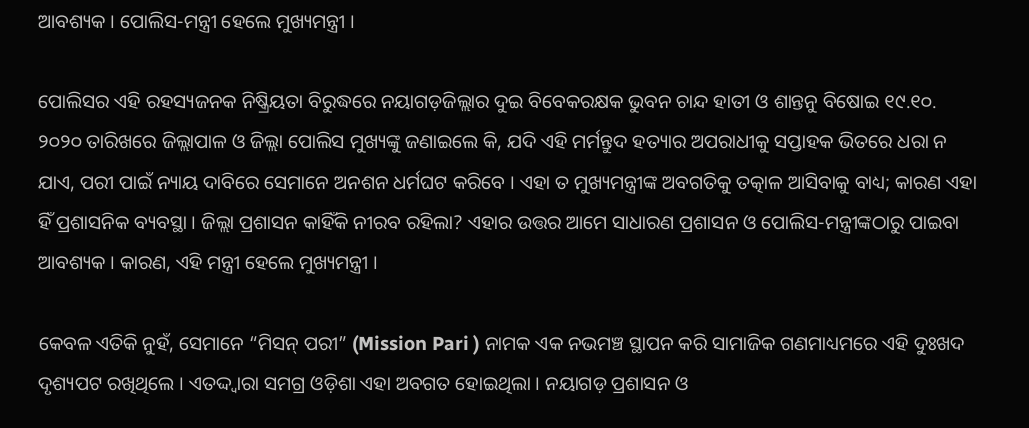ଆବଶ୍ୟକ । ପୋଲିସ-ମନ୍ତ୍ରୀ ହେଲେ ମୁଖ୍ୟମନ୍ତ୍ରୀ ।

ପୋଲିସର ଏହି ରହସ୍ୟଜନକ ନିଷ୍କ୍ରିୟତା ବିରୁଦ୍ଧରେ ନୟାଗଡ଼ଜିଲ୍ଲାର ଦୁଇ ବିବେକରକ୍ଷକ ଭୁବନ ଚାନ୍ଦ ହାତୀ ଓ ଶାନ୍ତନୁ ବିଷୋଇ ୧୯.୧୦. ୨୦୨୦ ତାରିଖରେ ଜିଲ୍ଲାପାଳ ଓ ଜିଲ୍ଲା ପୋଲିସ ମୁଖ୍ୟଙ୍କୁ ଜଣାଇଲେ କି, ଯଦି ଏହି ମର୍ମନ୍ତୁଦ ହତ୍ୟାର ଅପରାଧୀକୁ ସପ୍ତାହକ ଭିତରେ ଧରା ନ ଯାଏ, ପରୀ ପାଇଁ ନ୍ୟାୟ ଦାବିରେ ସେମାନେ ଅନଶନ ଧର୍ମଘଟ କରିବେ । ଏହା ତ ମୁଖ୍ୟମନ୍ତ୍ରୀଙ୍କ ଅବଗତିକୁ ତତ୍କାଳ ଆସିବାକୁ ବାଧ୍ୟ; କାରଣ ଏହା ହିଁ ପ୍ରଶାସନିକ ବ୍ୟବସ୍ଥା । ଜିଲ୍ଲା ପ୍ରଶାସନ କାହିଁକି ନୀରବ ରହିଲା? ଏହାର ଉତ୍ତର ଆମେ ସାଧାରଣ ପ୍ରଶାସନ ଓ ପୋଲିସ-ମନ୍ତ୍ରୀଙ୍କଠାରୁ ପାଇବା ଆବଶ୍ୟକ । କାରଣ, ଏହି ମନ୍ତ୍ରୀ ହେଲେ ମୁଖ୍ୟମନ୍ତ୍ରୀ ।

କେବଳ ଏତିକି ନୁହଁ, ସେମାନେ “ମିସନ୍ ପରୀ” (Mission Pari ) ନାମକ ଏକ ନଭମଞ୍ଚ ସ୍ଥାପନ କରି ସାମାଜିକ ଗଣମାଧ୍ୟମରେ ଏହି ଦୁଃଖଦ ଦୃଶ୍ୟପଟ ରଖିଥିଲେ । ଏତଦ୍ଦ୍ବାରା ସମଗ୍ର ଓଡ଼ିଶା ଏହା ଅବଗତ ହୋଇଥିଲା । ନୟାଗଡ଼ ପ୍ରଶାସନ ଓ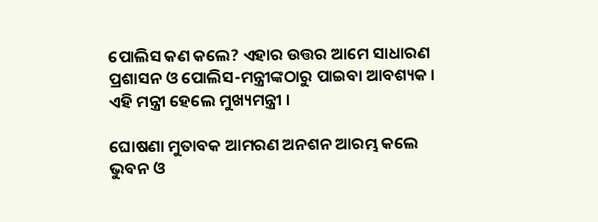ପୋଲିସ କଣ କଲେ? ଏହାର ଉତ୍ତର ଆମେ ସାଧାରଣ ପ୍ରଶାସନ ଓ ପୋଲିସ-ମନ୍ତ୍ରୀଙ୍କଠାରୁ ପାଇବା ଆବଶ୍ୟକ । ଏହି ମନ୍ତ୍ରୀ ହେଲେ ମୁଖ୍ୟମନ୍ତ୍ରୀ ।

ଘୋଷଣା ମୁତାବକ ଆମରଣ ଅନଶନ ଆରମ୍ଭ କଲେ ଭୁବନ ଓ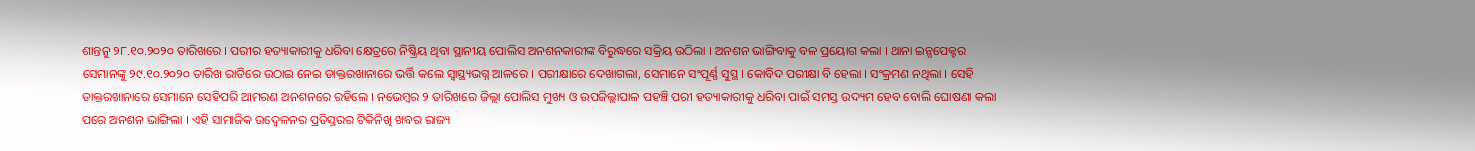ଶାନ୍ତନୁ ୨୮.୧୦.୨୦୨୦ ତାରିଖରେ । ପରୀର ହତ୍ୟାକାରୀକୁ ଧରିବା କ୍ଷେତ୍ରରେ ନିଷ୍କ୍ରିୟ ଥିବା ସ୍ଥାନୀୟ ପୋଲିସ ଅନଶନକାରୀଙ୍କ ବିରୁଦ୍ଧରେ ସକ୍ରିୟ ଉଠିଲା । ଅନଶନ ଭାଙ୍ଗିବାକୁ ବଳ ପ୍ରୟୋଗ କଲା । ଥାନା ଇନ୍ସପେକ୍ଟର ସେମାନଙ୍କୁ ୨୯.୧୦.୨୦୨୦ ତାରିଖ ରାତିରେ ଉଠାଇ ନେଇ ଡାକ୍ତରଖାନାରେ ଭର୍ତ୍ତି କଲେ ସ୍ୱାସ୍ଥ୍ୟଭଗ୍ନ ଆଳରେ । ପରୀକ୍ଷାରେ ଦେଖାଗଲା, ସେମାନେ ସଂପୂର୍ଣ୍ଣ ସୁସ୍ଥ । କୋବିଦ ପରୀକ୍ଷା ବି ହେଲା । ସଂକ୍ରମଣ ନଥିଲା । ସେହି ଡାକ୍ତରଖାନାରେ ସେମାନେ ସେହିପରି ଆମରଣ ଅନଶନରେ ରହିଲେ । ନଭେମ୍ବର ୨ ତାରିଖରେ ଜିଲ୍ଲା ପୋଲିସ ମୁଖ୍ୟ ଓ ଉପଜିଲ୍ଲାପାଳ ପହଞ୍ଚି ପରୀ ହତ୍ୟାକାରୀକୁ ଧରିବା ପାଇଁ ସମସ୍ତ ଉଦ୍ୟମ ହେବ ବୋଲି ଘୋଷଣା କଲା ପରେ ଅନଶନ ଭାଙ୍ଗିଲା । ଏହି ସାମାଜିକ ଉଦ୍ବେଳନର ପ୍ରତିସ୍ତରର ଟିକିନିଖି ଖବର ରାଜ୍ୟ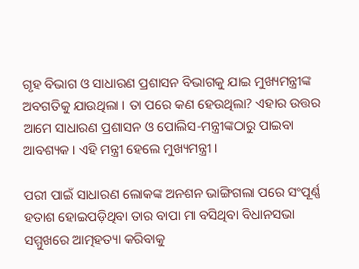ଗୃହ ବିଭାଗ ଓ ସାଧାରଣ ପ୍ରଶାସନ ବିଭାଗକୁ ଯାଇ ମୁଖ୍ୟମନ୍ତ୍ରୀଙ୍କ ଅବଗତିକୁ ଯାଉଥିଲା । ତା ପରେ କଣ ହେଉଥିଲା? ଏହାର ଉତ୍ତର ଆମେ ସାଧାରଣ ପ୍ରଶାସନ ଓ ପୋଲିସ-ମନ୍ତ୍ରୀଙ୍କଠାରୁ ପାଇବା ଆବଶ୍ୟକ । ଏହି ମନ୍ତ୍ରୀ ହେଲେ ମୁଖ୍ୟମନ୍ତ୍ରୀ ।

ପରୀ ପାଇଁ ସାଧାରଣ ଲୋକଙ୍କ ଅନଶନ ଭାଙ୍ଗିଗଲା ପରେ ସଂପୂର୍ଣ୍ଣ ହତାଶ ହୋଇପଡ଼ିଥିବା ତାର ବାପା ମା ବସିଥିବା ବିଧାନସଭା ସମ୍ମୁଖରେ ଆତ୍ମହତ୍ୟା କରିବାକୁ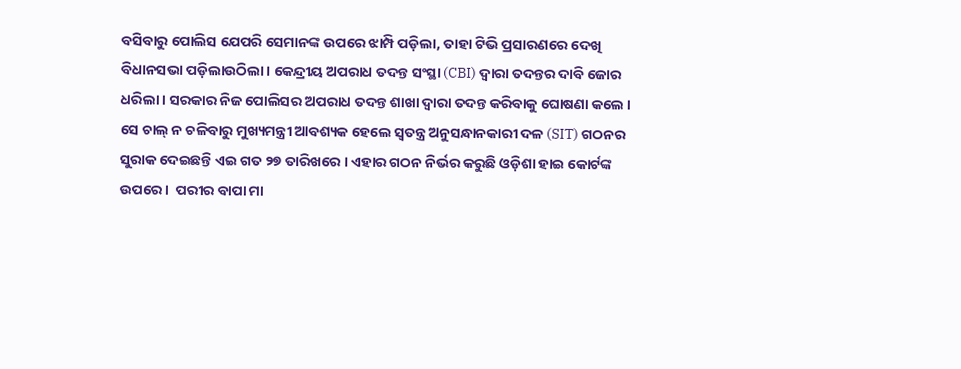ବସିବାରୁ ପୋଲିସ ଯେପରି ସେମାନଙ୍କ ଉପରେ ଝାମ୍ପି ପଡ଼ିଲା, ତାହା ଟିଭି ପ୍ରସାରଣରେ ଦେଖି ବିଧାନସଭା ପଡ଼ିଲାଉଠିଲା । କେନ୍ଦ୍ରୀୟ ଅପରାଧ ତଦନ୍ତ ସଂସ୍ଥା (CBI) ଦ୍ଵାରା ତଦନ୍ତର ଦାବି ଜୋର ଧରିଲା । ସରକାର ନିଜ ପୋଲିସର ଅପରାଧ ତଦନ୍ତ ଶାଖା ଦ୍ଵାରା ତଦନ୍ତ କରିବାକୁ ଘୋଷଣା କଲେ । ସେ ଚାଲ୍ ନ ଚଳିବାରୁ ମୁଖ୍ୟମନ୍ତ୍ରୀ ଆବଶ୍ୟକ ହେଲେ ସ୍ଵତନ୍ତ୍ର ଅନୁସନ୍ଧାନକାରୀ ଦଳ (SIT) ଗଠନର ସୁରାକ ଦେଇଛନ୍ତି ଏଇ ଗତ ୨୭ ତାରିଖରେ । ଏହାର ଗଠନ ନିର୍ଭର କରୁଛି ଓଡ଼ିଶା ହାଇ କୋର୍ଟଙ୍କ ଉପରେ ।  ପରୀର ବାପା ମା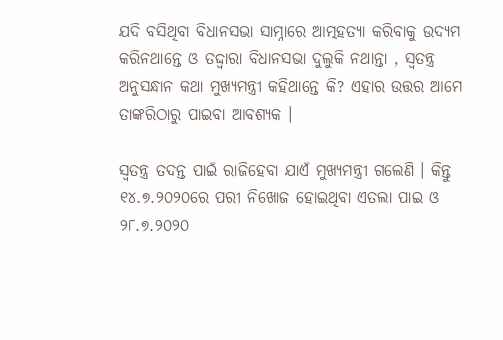ଯଦି ବସିଥିବା ବିଧାନସଭା ସାମ୍ନାରେ ଆତ୍ମହତ୍ୟା କରିବାକୁ ଉଦ୍ୟମ କରିନଥାନ୍ତେ ଓ ତଦ୍ଦ୍ଵାରା ବିଧାନସଭା ଦୁଲୁକି ନଥାନ୍ତା , ସ୍ଵତନ୍ତ୍ର ଅନୁସନ୍ଧାନ କଥା ମୁଖ୍ୟମନ୍ତ୍ରୀ କହିଥାନ୍ତେ କି? ଏହାର ଉତ୍ତର ଆମେ ତାଙ୍କରିଠାରୁ ପାଇବା ଆବଶ୍ୟକ ।

ସ୍ଵତନ୍ତ୍ର ତଦନ୍ତ ପାଇଁ ରାଜିହେବା ଯାଏଁ ମୁଖ୍ୟମନ୍ତ୍ରୀ ଗଲେଣି । କିନ୍ତୁ ୧୪.୭.୨୦୨୦ରେ ପରୀ ନିଖୋଜ ହୋଇଥିବା ଏତଲା ପାଇ ଓ ୨୮.୭.୨୦୨୦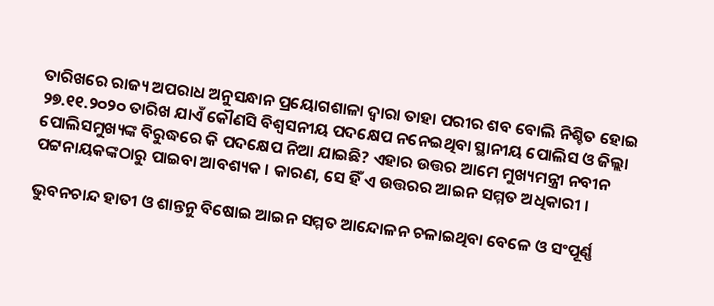ତାରିଖରେ ରାଜ୍ୟ ଅପରାଧ ଅନୁସନ୍ଧାନ ପ୍ରୟୋଗଶାଳା ଦ୍ଵାରା ତାହା ପରୀର ଶବ ବୋଲି ନିଶ୍ଚିତ ହୋଇ ୨୭.୧୧.୨୦୨୦ ତାରିଖ ଯାଏଁ କୌଣସି ବିଶ୍ଵସନୀୟ ପଦକ୍ଷେପ ନନେଇଥିବା ସ୍ଥାନୀୟ ପୋଲିସ ଓ ଜିଲ୍ଲା ପୋଲିସମୁଖ୍ୟଙ୍କ ବିରୁଦ୍ଧରେ କି ପଦକ୍ଷେପ ନିଆ ଯାଇଛି? ଏହାର ଉତ୍ତର ଆମେ ମୁଖ୍ୟମନ୍ତ୍ରୀ ନବୀନ ପଟ୍ଟନାୟକଙ୍କଠାରୁ ପାଇବା ଆବଶ୍ୟକ । କାରଣ, ସେ ହିଁ ଏ ଉତ୍ତରର ଆଇନ ସମ୍ମତ ଅଧିକାରୀ ।

ଭୁବନଚାନ୍ଦ ହାତୀ ଓ ଶାନ୍ତନୁ ବିଷୋଇ ଆଇନ ସମ୍ମତ ଆନ୍ଦୋଳନ ଚଳାଇଥିବା ବେଳେ ଓ ସଂପୂର୍ଣ୍ଣ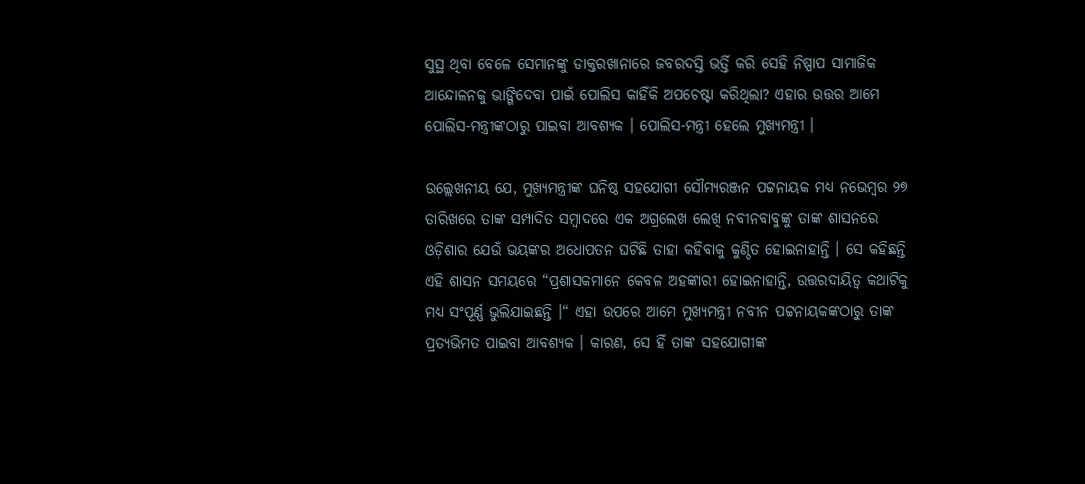ସୁସ୍ଥ ଥିବା ବେଳେ ସେମାନଙ୍କୁ ଡାକ୍ତରଖାନାରେ ଜବରଦସ୍ତି ଭର୍ତ୍ତି କରି ସେହି ନିଷ୍ପାପ ସାମାଜିକ ଆନ୍ଦୋଳନକୁ ଭାଙ୍ଗିଦେବା ପାଇଁ ପୋଲିସ କାହିଁକି ଅପଚେଷ୍ଟା କରିଥିଲା? ଏହାର ଉତ୍ତର ଆମେ ପୋଲିସ-ମନ୍ତ୍ରୀଙ୍କଠାରୁ ପାଇବା ଆବଶ୍ୟକ । ପୋଲିସ-ମନ୍ତ୍ରୀ ହେଲେ ମୁଖ୍ୟମନ୍ତ୍ରୀ ।

ଉଲ୍ଲେଖନୀୟ ଯେ, ମୁଖ୍ୟମନ୍ତ୍ରୀଙ୍କ ଘନିଷ୍ଠ ସହଯୋଗୀ ସୌମ୍ୟରଞ୍ଜନ ପଟ୍ଟନାୟକ ମଧ୍ୟ ନଭେମ୍ବର ୨୭ ତାରିଖରେ ତାଙ୍କ ସମ୍ପାଦିତ ସମ୍ବାଦରେ ଏକ ଅଗ୍ରଲେଖ ଲେଖି ନବୀନବାବୁଙ୍କୁ ତାଙ୍କ ଶାସନରେ ଓଡ଼ିଶାର ଯେଉଁ ଭୟଙ୍କର ଅଧୋପତନ ଘଟିଛି ତାହା କହିବାକୁ କୁଣ୍ଠିତ ହୋଇନାହାନ୍ତି । ସେ କହିଛନ୍ତି ଏହି ଶାସନ ସମୟରେ “ପ୍ରଶାସକମାନେ କେବଳ ଅହଙ୍କାରୀ ହୋଇନାହାନ୍ତି, ଉତ୍ତରଦାୟିତ୍ଵ କଥାଟିକୁ ମଧ୍ୟ ସଂପୂର୍ଣ୍ଣ ଭୁଲିଯାଇଛନ୍ତି ।“ ଏହା ଉପରେ ଆମେ ମୁଖ୍ୟମନ୍ତ୍ରୀ ନବୀନ ପଟ୍ଟନାୟକଙ୍କଠାରୁ ତାଙ୍କ ପ୍ରତ୍ୟଭିମତ ପାଇବା ଆବଶ୍ୟକ । କାରଣ, ସେ ହିଁ ତାଙ୍କ ସହଯୋଗୀଙ୍କ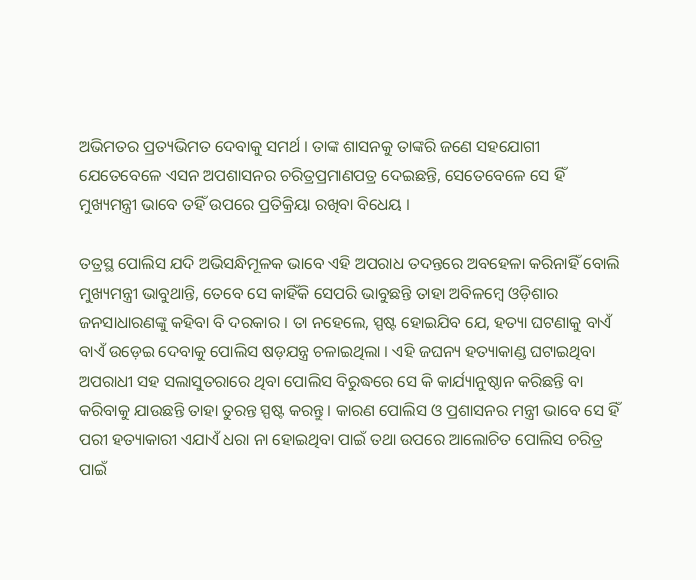ଅଭିମତର ପ୍ରତ୍ୟଭିମତ ଦେବାକୁ ସମର୍ଥ । ତାଙ୍କ ଶାସନକୁ ତାଙ୍କରି ଜଣେ ସହଯୋଗୀ ଯେତେବେଳେ ଏସନ ଅପଶାସନର ଚରିତ୍ରପ୍ରମାଣପତ୍ର ଦେଇଛନ୍ତି, ସେତେବେଳେ ସେ ହିଁ ମୁଖ୍ୟମନ୍ତ୍ରୀ ଭାବେ ତହିଁ ଉପରେ ପ୍ରତିକ୍ରିୟା ରଖିବା ବିଧେୟ ।

ତତ୍ରସ୍ଥ ପୋଲିସ ଯଦି ଅଭିସନ୍ଧିମୂଳକ ଭାବେ ଏହି ଅପରାଧ ତଦନ୍ତରେ ଅବହେଳା କରିନାହିଁ ବୋଲି ମୁଖ୍ୟମନ୍ତ୍ରୀ ଭାବୁଥାନ୍ତି, ତେବେ ସେ କାହିଁକି ସେପରି ଭାବୁଛନ୍ତି ତାହା ଅବିଳମ୍ବେ ଓଡ଼ିଶାର ଜନସାଧାରଣଙ୍କୁ କହିବା ବି ଦରକାର । ତା ନହେଲେ, ସ୍ପଷ୍ଟ ହୋଇଯିବ ଯେ, ହତ୍ୟା ଘଟଣାକୁ ବାଏଁ ବାଏଁ ଉଡ଼େଇ ଦେବାକୁ ପୋଲିସ ଷଡ଼ଯନ୍ତ୍ର ଚଳାଇଥିଲା । ଏହି ଜଘନ୍ୟ ହତ୍ୟାକାଣ୍ଡ ଘଟାଇଥିବା ଅପରାଧୀ ସହ ସଲାସୁତରାରେ ଥିବା ପୋଲିସ ବିରୁଦ୍ଧରେ ସେ କି କାର୍ଯ୍ୟାନୁଷ୍ଠାନ କରିଛନ୍ତି ବା କରିବାକୁ ଯାଉଛନ୍ତି ତାହା ତୁରନ୍ତ ସ୍ପଷ୍ଟ କରନ୍ତୁ । କାରଣ ପୋଲିସ ଓ ପ୍ରଶାସନର ମନ୍ତ୍ରୀ ଭାବେ ସେ ହିଁ ପରୀ ହତ୍ୟାକାରୀ ଏଯାଏଁ ଧରା ନା ହୋଇଥିବା ପାଇଁ ତଥା ଉପରେ ଆଲୋଚିତ ପୋଲିସ ଚରିତ୍ର ପାଇଁ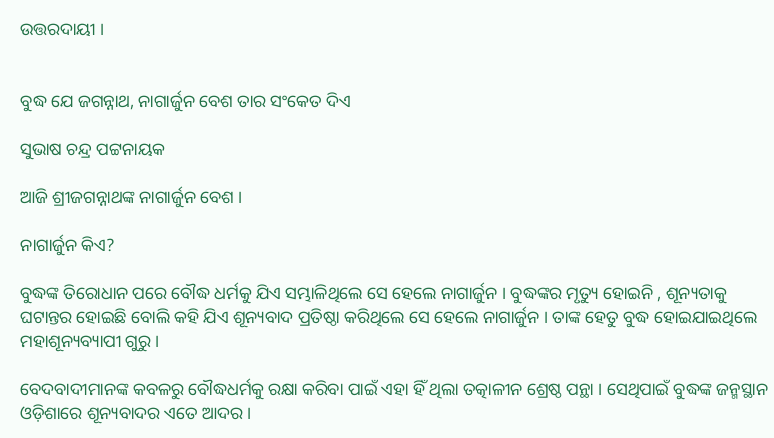ଉତ୍ତରଦାୟୀ ।


ବୁଦ୍ଧ ଯେ ଜଗନ୍ନାଥ, ନାଗାର୍ଜୁନ ବେଶ ତାର ସଂକେତ ଦିଏ

ସୁଭାଷ ଚନ୍ଦ୍ର ପଟ୍ଟନାୟକ

ଆଜି ଶ୍ରୀଜଗନ୍ନାଥଙ୍କ ନାଗାର୍ଜୁନ ବେଶ ।

ନାଗାର୍ଜୁନ କିଏ?

ବୁଦ୍ଧଙ୍କ ତିରୋଧାନ ପରେ ବୌଦ୍ଧ ଧର୍ମକୁ ଯିଏ ସମ୍ଭାଳିଥିଲେ ସେ ହେଲେ ନାଗାର୍ଜୁନ । ବୁଦ୍ଧଙ୍କର ମୃତ୍ୟୁ ହୋଇନି , ଶୂନ୍ୟତାକୁ ଘଟାନ୍ତର ହୋଇଛି ବୋଲି କହି ଯିଏ ଶୂନ୍ୟବାଦ ପ୍ରତିଷ୍ଠା କରିଥିଲେ ସେ ହେଲେ ନାଗାର୍ଜୁନ । ତାଙ୍କ ହେତୁ ବୁଦ୍ଧ ହୋଇଯାଇଥିଲେ ମହାଶୂନ୍ୟବ୍ୟାପୀ ଗୁରୁ ।

ବେଦବାଦୀମାନଙ୍କ କବଳରୁ ବୌଦ୍ଧଧର୍ମକୁ ରକ୍ଷା କରିବା ପାଇଁ ଏହା ହିଁ ଥିଲା ତତ୍କାଳୀନ ଶ୍ରେଷ୍ଠ ପନ୍ଥା । ସେଥିପାଇଁ ବୁଦ୍ଧଙ୍କ ଜନ୍ମସ୍ଥାନ ଓଡ଼ିଶାରେ ଶୂନ୍ୟବାଦର ଏତେ ଆଦର ।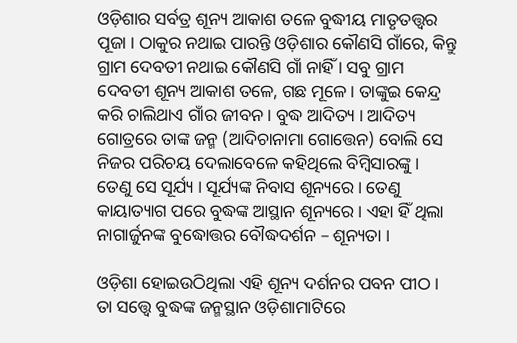ଓଡ଼ିଶାର ସର୍ବତ୍ର ଶୂନ୍ୟ ଆକାଶ ତଳେ ବୁଦ୍ଧୀୟ ମାତୃତତ୍ତ୍ଵର ପୂଜା । ଠାକୁର ନଥାଇ ପାରନ୍ତି ଓଡ଼ିଶାର କୌଣସି ଗାଁରେ, କିନ୍ତୁ ଗ୍ରାମ ଦେବତୀ ନଥାଇ କୌଣସି ଗାଁ ନାହିଁ । ସବୁ ଗ୍ରାମ ଦେବତୀ ଶୂନ୍ୟ ଆକାଶ ତଳେ, ଗଛ ମୂଳେ । ତାଙ୍କୁଇ କେନ୍ଦ୍ର କରି ଚାଲିଥାଏ ଗାଁର ଜୀବନ । ବୁଦ୍ଧ ଆଦିତ୍ୟ । ଆଦିତ୍ୟ ଗୋତ୍ରରେ ତାଙ୍କ ଜନ୍ମ (ଆଦିଚାନାମା ଗୋତ୍ତେନ) ବୋଲି ସେ ନିଜର ପରିଚୟ ଦେଲାବେଳେ କହିଥିଲେ ବିମ୍ବିସାରଙ୍କୁ । ତେଣୁ ସେ ସୂର୍ଯ୍ୟ । ସୂର୍ଯ୍ୟଙ୍କ ନିବାସ ଶୂନ୍ୟରେ । ତେଣୁ କାୟାତ୍ୟାଗ ପରେ ବୁଦ୍ଧଙ୍କ ଆସ୍ଥାନ ଶୂନ୍ୟରେ । ଏହା ହିଁ ଥିଲା ନାଗାର୍ଜୁନଙ୍କ ବୁଦ୍ଧୋତ୍ତର ବୌଦ୍ଧଦର୍ଶନ – ଶୂନ୍ୟତା ।

ଓଡ଼ିଶା ହୋଇଉଠିଥିଲା ଏହି ଶୂନ୍ୟ ଦର୍ଶନର ପବନ ପୀଠ । ତା ସତ୍ତ୍ୱେ ବୁଦ୍ଧଙ୍କ ଜନ୍ମସ୍ଥାନ ଓଡ଼ିଶାମାଟିରେ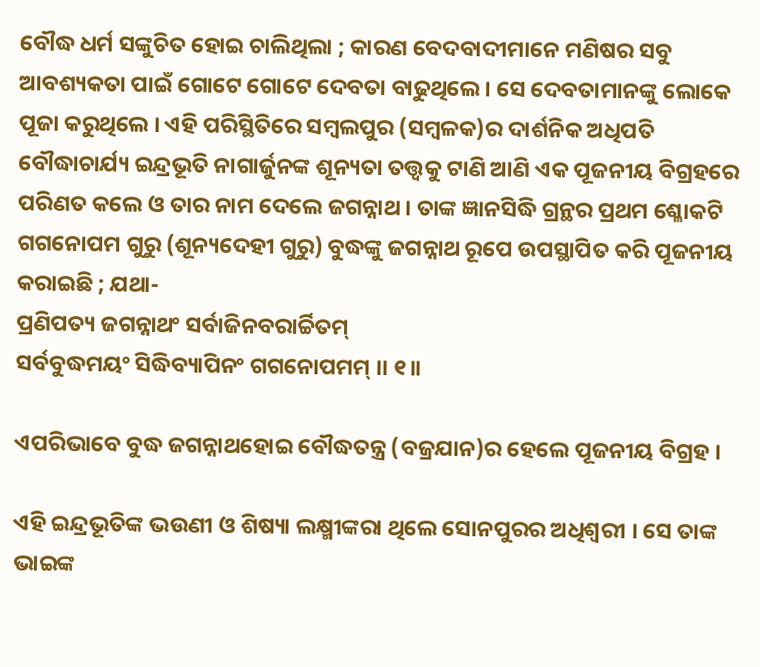ବୌଦ୍ଧ ଧର୍ମ ସଙ୍କୁଚିତ ହୋଇ ଚାଲିଥିଲା ; କାରଣ ବେଦବାଦୀମାନେ ମଣିଷର ସବୁ ଆବଶ୍ୟକତା ପାଇଁ ଗୋଟେ ଗୋଟେ ଦେବତା ବାଢୁଥିଲେ । ସେ ଦେବତାମାନଙ୍କୁ ଲୋକେ ପୂଜା କରୁଥିଲେ । ଏହି ପରିସ୍ଥିତିରେ ସମ୍ବଲପୁର (ସମ୍ବଳକ)ର ଦାର୍ଶନିକ ଅଧିପତି ବୌଦ୍ଧାଚାର୍ଯ୍ୟ ଇନ୍ଦ୍ରଭୂତି ନାଗାର୍ଜୁନଙ୍କ ଶୂନ୍ୟତା ତତ୍ତ୍ଵକୁ ଟାଣି ଆଣି ଏକ ପୂଜନୀୟ ବିଗ୍ରହରେ ପରିଣତ କଲେ ଓ ତାର ନାମ ଦେଲେ ଜଗନ୍ନାଥ । ତାଙ୍କ ଜ୍ଞାନସିଦ୍ଧି ଗ୍ରନ୍ଥର ପ୍ରଥମ ଶ୍ଳୋକଟି ଗଗନୋପମ ଗୁରୁ (ଶୂନ୍ୟଦେହୀ ଗୁରୁ) ବୁଦ୍ଧଙ୍କୁ ଜଗନ୍ନାଥ ରୂପେ ଉପସ୍ଥାପିତ କରି ପୂଜନୀୟ କରାଇଛି ; ଯଥା-
ପ୍ରଣିପତ୍ୟ ଜଗନ୍ନାଥଂ ସର୍ବାଜିନବରାର୍ଚ୍ଚିତମ୍
ସର୍ବବୁଦ୍ଧମୟଂ ସିଦ୍ଧିବ୍ୟାପିନଂ ଗଗନୋପମମ୍ ।। ୧॥

ଏପରିଭାବେ ବୁଦ୍ଧ ଜଗନ୍ନାଥହୋଇ ବୌଦ୍ଧତନ୍ତ୍ର (ବଜ୍ରଯାନ)ର ହେଲେ ପୂଜନୀୟ ବିଗ୍ରହ ।

ଏହି ଇନ୍ଦ୍ରଭୂତିଙ୍କ ଭଉଣୀ ଓ ଶିଷ୍ୟା ଲକ୍ଷ୍ମୀଙ୍କରା ଥିଲେ ସୋନପୁରର ଅଧିଶ୍ଵରୀ । ସେ ତାଙ୍କ ଭାଇଙ୍କ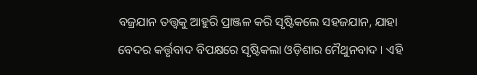ବଜ୍ରଯାନ ତତ୍ତ୍ଵକୁ ଆହୁରି ପ୍ରାଞ୍ଜଳ କରି ସୃଷ୍ଟିକଲେ ସହଜଯାନ, ଯାହା ବେଦର କର୍ତ୍ତୃବାଦ ବିପକ୍ଷରେ ସୃଷ୍ଟିକଲା ଓଡ଼ିଶାର ମୈଥୁନବାଦ । ଏହି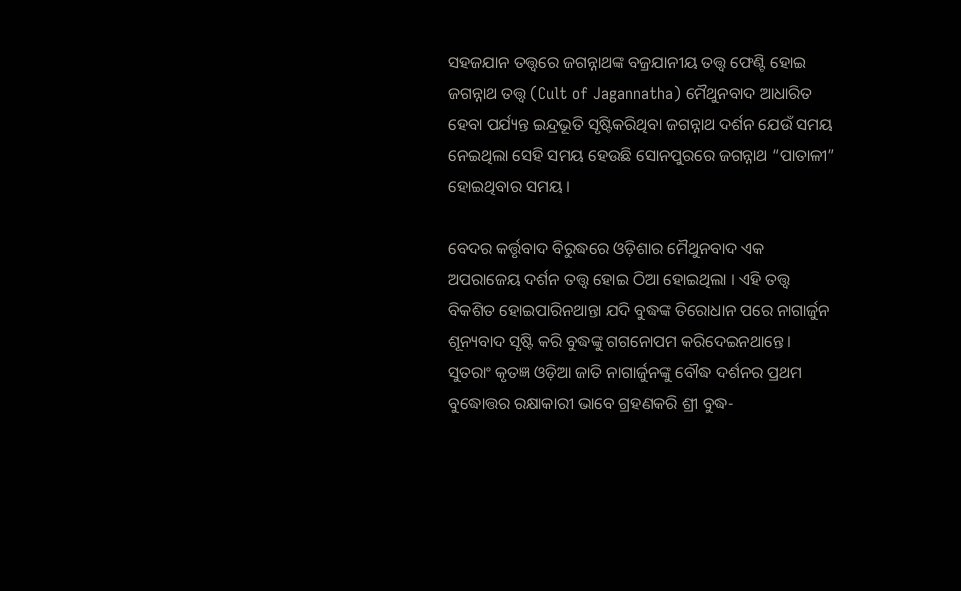ସହଜଯାନ ତତ୍ତ୍ଵରେ ଜଗନ୍ନାଥଙ୍କ ବଜ୍ରଯାନୀୟ ତତ୍ତ୍ଵ ଫେଣ୍ଟି ହୋଇ ଜଗନ୍ନାଥ ତତ୍ତ୍ଵ (Cult of Jagannatha) ମୈଥୁନବାଦ ଆଧାରିତ ହେବା ପର୍ଯ୍ୟନ୍ତ ଇନ୍ଦ୍ରଭୂତି ସୃଷ୍ଟିକରିଥିବା ଜଗନ୍ନାଥ ଦର୍ଶନ ଯେଉଁ ସମୟ ନେଇଥିଲା ସେହି ସମୟ ହେଉଛି ସୋନପୁରରେ ଜଗନ୍ନାଥ “ପାତାଳୀ” ହୋଇଥିବାର ସମୟ ।

ବେଦର କର୍ତ୍ତୃବାଦ ବିରୁଦ୍ଧରେ ଓଡ଼ିଶାର ମୈଥୁନବାଦ ଏକ ଅପରାଜେୟ ଦର୍ଶନ ତତ୍ତ୍ଵ ହୋଇ ଠିଆ ହୋଇଥିଲା । ଏହି ତତ୍ତ୍ଵ ବିକଶିତ ହୋଇପାରିନଥାନ୍ତା ଯଦି ବୁଦ୍ଧଙ୍କ ତିରୋଧାନ ପରେ ନାଗାର୍ଜୁନ ଶୂନ୍ୟବାଦ ସୃଷ୍ଟି କରି ବୁଦ୍ଧଙ୍କୁ ଗଗନୋପମ କରିଦେଇନଥାନ୍ତେ । ସୁତରାଂ କୃତଜ୍ଞ ଓଡ଼ିଆ ଜାତି ନାଗାର୍ଜୁନଙ୍କୁ ବୌଦ୍ଧ ଦର୍ଶନର ପ୍ରଥମ ବୁଦ୍ଧୋତ୍ତର ରକ୍ଷାକାରୀ ଭାବେ ଗ୍ରହଣକରି ଶ୍ରୀ ବୁଦ୍ଧ-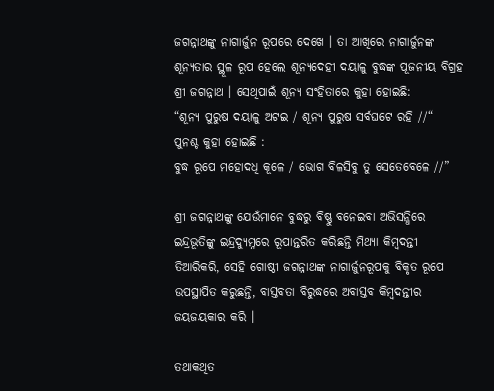ଜଗନ୍ନାଥଙ୍କୁ ନାଗାର୍ଜୁନ ରୂପରେ ଦେଖେ । ତା ଆଖିରେ ନାଗାର୍ଜୁନଙ୍କ ଶୂନ୍ୟତାର ସ୍ଥୂଳ ରୂପ ହେଲେ ଶୂନ୍ୟଦେହୀ ଦୟାଳୁ ବୁଦ୍ଧଙ୍କ ପୂଜନୀୟ ବିଗ୍ରହ ଶ୍ରୀ ଜଗନ୍ନାଥ । ସେଥିପାଇଁ ଶୂନ୍ୟ ସଂହିତାରେ କୁହା ହୋଇଛି:
“ଶୂନ୍ୟ ପୁରୁଷ ଦୟାଳୁ ଅଟଇ / ଶୂନ୍ୟ ପୁରୁଷ ସର୍ବଘଟେ ରହି //“
ପୁନଶ୍ଚ କୁହା ହୋଇଛି :
ବୁଦ୍ଧ ରୂପେ ମହୋଦଧି କୂଳେ / ଭୋଗ ବିଳସିବୁ ତୁ ସେତେବେଳେ //”

ଶ୍ରୀ ଜଗନ୍ନାଥଙ୍କୁ ଯେଉଁମାନେ ବୁଦ୍ଧରୁ ବିଷ୍ଣୁ ବନେଇବା ଅଭିସନ୍ଧିରେ ଇନ୍ଦ୍ରଭୂତିଙ୍କୁ ଇନ୍ଦ୍ରଦ୍ୟୁମ୍ନରେ ରୂପାନ୍ତରିତ କରିଛନ୍ତି ମିଥ୍ୟା କିମ୍ବଦନ୍ତୀ ତିଆରିକରି, ସେହି ଗୋଷ୍ଠୀ ଜଗନ୍ନାଥଙ୍କ ନାଗାର୍ଜୁନରୂପକୁ ବିକୃତ ରୂପେ ଉପସ୍ଥାପିତ କରୁଛନ୍ତି, ବାସ୍ତବତା ବିରୁଦ୍ଧରେ ଅବାସ୍ତବ କିମ୍ବଦନ୍ତୀର ଜୟଜୟକାର କରି ।

ତଥାକଥିତ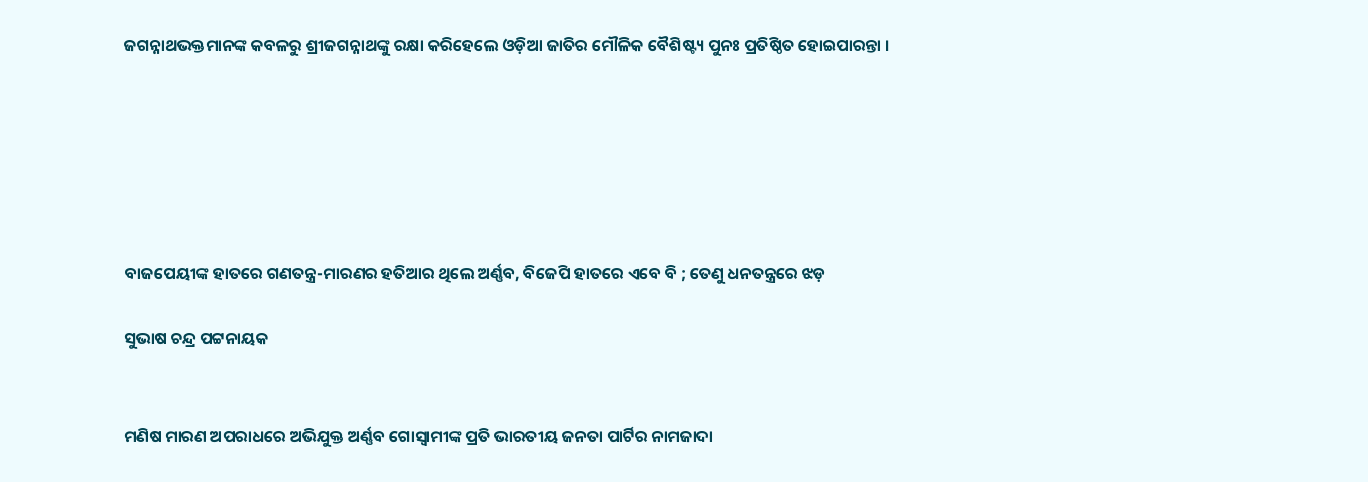ଜଗନ୍ନାଥଭକ୍ତମାନଙ୍କ କବଳରୁ ଶ୍ରୀଜଗନ୍ନାଥଙ୍କୁ ରକ୍ଷା କରିହେଲେ ଓଡ଼ିଆ ଜାତିର ମୌଳିକ ବୈଶିଷ୍ଟ୍ୟ ପୁନଃ ପ୍ରତିଷ୍ଠିତ ହୋଇପାରନ୍ତା ।






ବାଜପେୟୀଙ୍କ ହାତରେ ଗଣତନ୍ତ୍ର-ମାରଣର ହତିଆର ଥିଲେ ଅର୍ଣ୍ଣବ, ବିଜେପି ହାତରେ ଏବେ ବି ; ତେଣୁ ଧନତନ୍ତ୍ରରେ ଝଡ଼

ସୁଭାଷ ଚନ୍ଦ୍ର ପଟ୍ଟନାୟକ


ମଣିଷ ମାରଣ ଅପରାଧରେ ଅଭିଯୁକ୍ତ ଅର୍ଣ୍ଣବ ଗୋସ୍ଵାମୀଙ୍କ ପ୍ରତି ଭାରତୀୟ ଜନତା ପାର୍ଟିର ନାମଜାଦା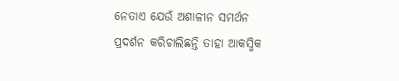ନେତାଏ ଯେଉଁ ଅଶାଳୀନ ସମର୍ଥନ ପ୍ରଦର୍ଶନ କରିଚାଲିଛନ୍ତି ତାହା ଆକସ୍ମିକ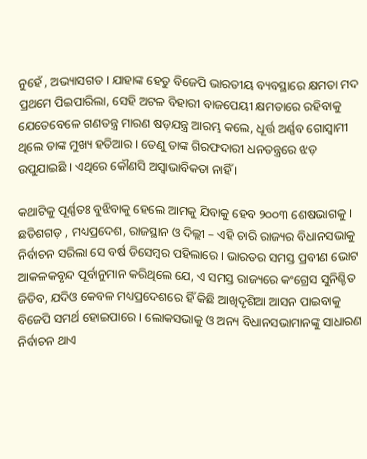ନୁହେଁ , ଅଭ୍ୟାସଗତ । ଯାହାଙ୍କ ହେତୁ ବିଜେପି ଭାରତୀୟ ବ୍ୟବସ୍ଥାରେ କ୍ଷମତା ମଦ ପ୍ରଥମେ ପିଇପାରିଲା, ସେହି ଅଟଳ ବିହାରୀ ବାଜପେୟୀ କ୍ଷମତାରେ ରହିବାକୁ ଯେତେବେଳେ ଗଣତନ୍ତ୍ର ମାରଣ ଷଡ଼ଯନ୍ତ୍ର ଆରମ୍ଭ କଲେ, ଧୂର୍ତ୍ତ ଅର୍ଣ୍ଣବ ଗୋସ୍ଵାମୀ ଥିଲେ ତାଙ୍କ ମୁଖ୍ୟ ହତିଆର । ତେଣୁ ତାଙ୍କ ଗିରଫଦାରୀ ଧନତନ୍ତ୍ରରେ ଝଡ଼ ଉପୁଯାଇଛି । ଏଥିରେ କୌଣସି ଅସ୍ଵାଭାବିକତା ନାହିଁ ।

କଥାଟିକୁ ପୂର୍ଣ୍ଣତଃ ବୁଝିବାକୁ ହେଲେ ଆମକୁ ଯିବାକୁ ହେବ ୨୦୦୩ ଶେଷଭାଗକୁ । ଛତିଶଗଡ଼ , ମଧ୍ୟପ୍ରଦେଶ, ରାଜସ୍ଥାନ ଓ ଦିଲ୍ଲୀ – ଏହି ଚାରି ରାଜ୍ୟର ବିଧାନସଭାକୁ ନିର୍ବାଚନ ସରିଲା ସେ ବର୍ଷ ଡିସେମ୍ବର ପହିଲାରେ । ଭାରତର ସମସ୍ତ ପ୍ରବୀଣ ଭୋଟ ଆକଳକବୃନ୍ଦ ପୂର୍ବାନୁମାନ କରିଥିଲେ ଯେ, ଏ ସମସ୍ତ ରାଜ୍ୟରେ କଂଗ୍ରେସ ସୁନିଶ୍ଚିତ ଜିତିବ, ଯଦିଓ କେବଳ ମଧ୍ୟପ୍ରଦେଶରେ ହିଁ କିଛି ଆଖିଦୃଶିଆ ଆସନ ପାଇବାକୁ ବିଜେପି ସମର୍ଥ ହୋଇପାରେ । ଲୋକସଭାକୁ ଓ ଅନ୍ୟ ବିଧାନସଭାମାନଙ୍କୁ ସାଧାରଣ ନିର୍ବାଚନ ଥାଏ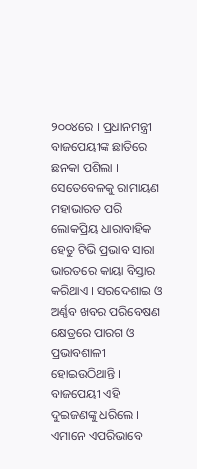୨୦୦୪ରେ । ପ୍ରଧାନମନ୍ତ୍ରୀ ବାଜପେୟୀଙ୍କ ଛାତିରେ ଛନକା ପଶିଲା । ସେତେବେଳକୁ ରାମାୟଣ ମହାଭାରତ ପରି ଲୋକପ୍ରିୟ ଧାରାବାହିକ ହେତୁ ଟିଭି ପ୍ରଭାବ ସାରା ଭାରତରେ କାୟା ବିସ୍ତାର କରିଥାଏ । ସରଦେଶାଇ ଓ ଅର୍ଣ୍ଣବ ଖବର ପରିବେଷଣ କ୍ଷେତ୍ରରେ ପାରଗ ଓ ପ୍ରଭାବଶାଳୀ ହୋଇଉଠିଥାନ୍ତି । ବାଜପେୟୀ ଏହି ଦୁଇଜଣଙ୍କୁ ଧରିଲେ । ଏମାନେ ଏପରିଭାବେ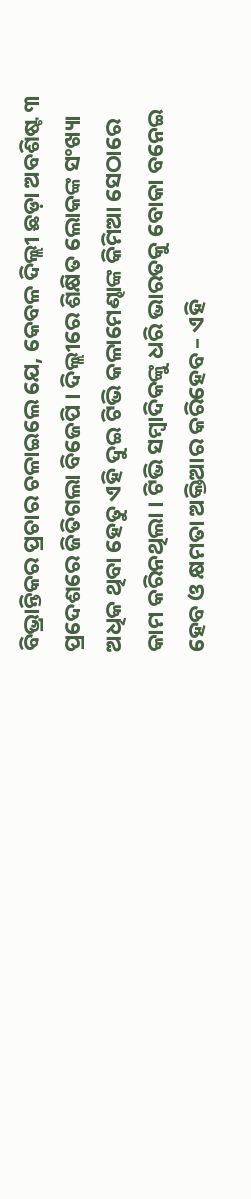ବିଭ୍ରାନ୍ତିକର ପ୍ରଚାର ଚଳାଇଲେ ଯେ, କେବଳ ଦିଲ୍ଲୀ ଛଡ଼ା ଅବଶିଷ୍ଟ ୩ ପ୍ରଦେଶରେ ଜିତିଗଲା ବିଜେପି । ଦିଲ୍ଲୀରେ ଶିକ୍ଷିତ ଲୋକଙ୍କ ସଂଖ୍ୟା ଅଧିକ ଥିବା ହେତୁ ଏହି ଦୁଇ ଟିଭି କଳାମେଣ୍ଢାଙ୍କ କିମିଆ ସେଠାରେ କାମ କରିନଥିଲା । ଟିଭି ସମ୍ବାଦିକଙ୍କୁ ଧରି ଭାରତକୁ ବୋକା ବନେଇ ହେବ ଓ କ୍ଷମତା ଅକ୍ତିଆର କରିହେବ – ଏହି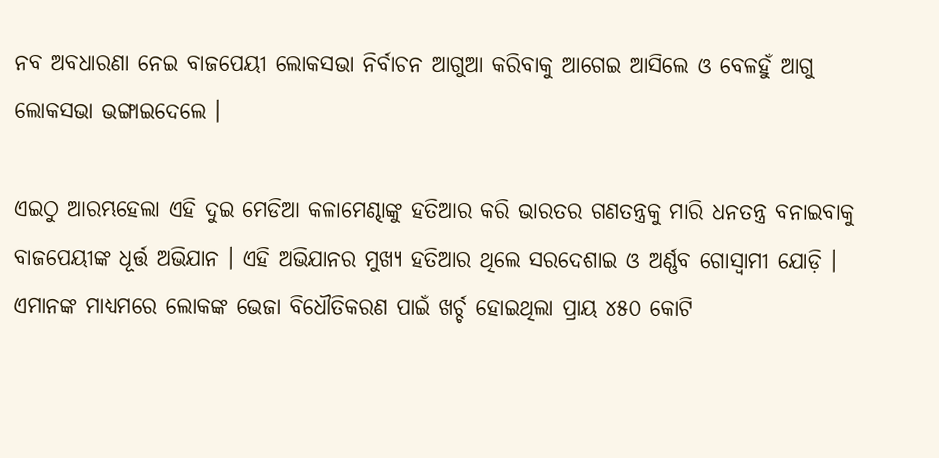ନବ ଅବଧାରଣା ନେଇ ବାଜପେୟୀ ଲୋକସଭା ନିର୍ବାଚନ ଆଗୁଆ କରିବାକୁ ଆଗେଇ ଆସିଲେ ଓ ବେଳହୁଁ ଆଗୁ ଲୋକସଭା ଭଙ୍ଗାଇଦେଲେ ।

ଏଇଠୁ ଆରମ୍ଭହେଲା ଏହି ଦୁଇ ମେଡିଆ କଳାମେଣ୍ଢାଙ୍କୁ ହତିଆର କରି ଭାରତର ଗଣତନ୍ତ୍ରକୁ ମାରି ଧନତନ୍ତ୍ର ବନାଇବାକୁ ବାଜପେୟୀଙ୍କ ଧୂର୍ତ୍ତ ଅଭିଯାନ । ଏହି ଅଭିଯାନର ମୁଖ୍ୟ ହତିଆର ଥିଲେ ସରଦେଶାଇ ଓ ଅର୍ଣ୍ଣବ ଗୋସ୍ଵାମୀ ଯୋଡ଼ି । ଏମାନଙ୍କ ମାଧ୍ୟମରେ ଲୋକଙ୍କ ଭେଜା ବିଧୌତିକରଣ ପାଇଁ ଖର୍ଚ୍ଚ ହୋଇଥିଲା ପ୍ରାୟ ୪୫୦ କୋଟି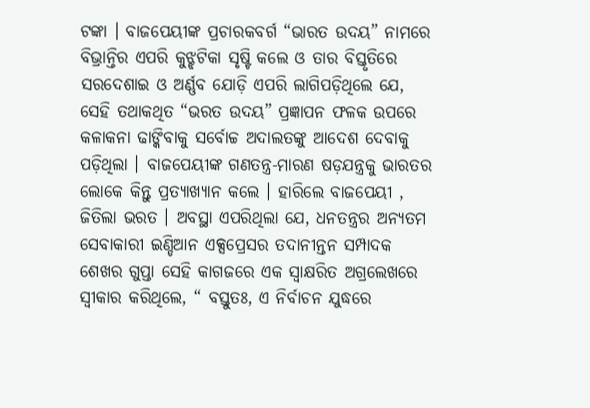ଟଙ୍କା । ବାଜପେୟୀଙ୍କ ପ୍ରଚାରକବର୍ଗ “ଭାରତ ଉଦୟ” ନାମରେ ବିଭ୍ରାନ୍ତିର ଏପରି କୁଝ୍ଝଟିକା ସୃଷ୍ଟି କଲେ ଓ ତାର ବିସ୍ତୃତିରେ ସରଦେଶାଇ ଓ ଅର୍ଣ୍ଣବ ଯୋଡ଼ି ଏପରି ଲାଗିପଡ଼ିଥିଲେ ଯେ, ସେହି ତଥାକଥିତ “ଭରତ ଉଦୟ” ପ୍ରଜ୍ଞାପନ ଫଳକ ଉପରେ କଳାକନା ଢାଙ୍କିବାକୁ ସର୍ବୋଚ୍ଚ ଅଦାଲତଙ୍କୁ ଆଦେଶ ଦେବାକୁ ପଡ଼ିଥିଲା । ବାଜପେୟୀଙ୍କ ଗଣତନ୍ତ୍ର-ମାରଣ ଷଡ଼ଯନ୍ତ୍ରକୁ ଭାରତର ଲୋକେ କିନ୍ତୁ ପ୍ରତ୍ୟାଖ୍ୟାନ କଲେ । ହାରିଲେ ବାଜପେୟୀ , ଜିତିଲା ଭରତ । ଅବସ୍ଥା ଏପରିଥିଲା ଯେ, ଧନତନ୍ତ୍ରର ଅନ୍ୟତମ ସେବାକାରୀ ଇଣ୍ଡିଆନ ଏକ୍ସପ୍ରେସର ତଦାନୀନ୍ତନ ସମ୍ପାଦକ ଶେଖର ଗୁପ୍ତା ସେହି କାଗଜରେ ଏକ ସ୍ଵାକ୍ଷରିତ ଅଗ୍ରଲେଖରେ ସ୍ଵୀକାର କରିଥିଲେ, “ ବସ୍ତୁତଃ, ଏ ନିର୍ବାଚନ ଯୁଦ୍ଧରେ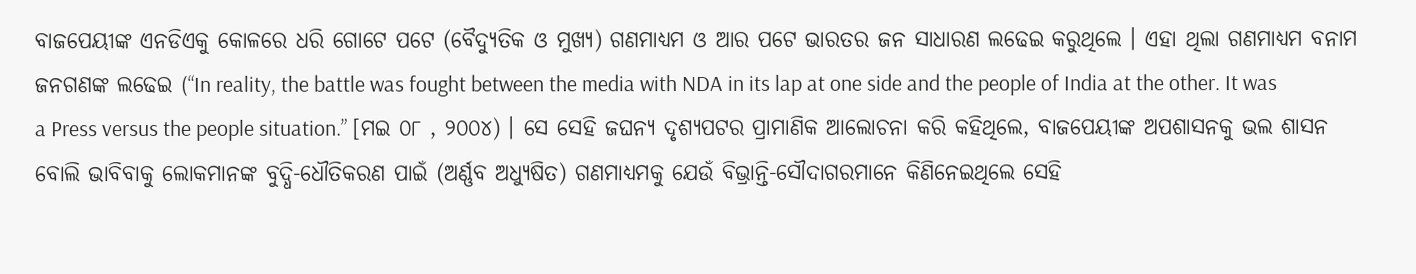ବାଜପେୟୀଙ୍କ ଏନଡିଏକୁ କୋଳରେ ଧରି ଗୋଟେ ପଟେ (ବୈଦ୍ୟୁତିକ ଓ ମୁଖ୍ୟ) ଗଣମାଧ୍ୟମ ଓ ଆର ପଟେ ଭାରତର ଜନ ସାଧାରଣ ଲଢେଇ କରୁଥିଲେ । ଏହା ଥିଲା ଗଣମାଧ୍ୟମ ବନାମ ଜନଗଣଙ୍କ ଲଢେଇ (“In reality, the battle was fought between the media with NDA in its lap at one side and the people of India at the other. It was a Press versus the people situation.” [ମଇ ୦୮ , ୨୦୦୪) । ସେ ସେହି ଜଘନ୍ୟ ଦୃଶ୍ୟପଟର ପ୍ରାମାଣିକ ଆଲୋଚନା କରି କହିଥିଲେ, ବାଜପେୟୀଙ୍କ ଅପଶାସନକୁ ଭଲ ଶାସନ ବୋଲି ଭାବିବାକୁ ଲୋକମାନଙ୍କ ବୁଦ୍ଧି-ଧୌତିକରଣ ପାଇଁ (ଅର୍ଣ୍ଣବ ଅଧ୍ୟୁଷିତ) ଗଣମାଧ୍ୟମକୁ ଯେଉଁ ବିଭ୍ରାନ୍ତି-ସୌଦାଗରମାନେ କିଣିନେଇଥିଲେ ସେହି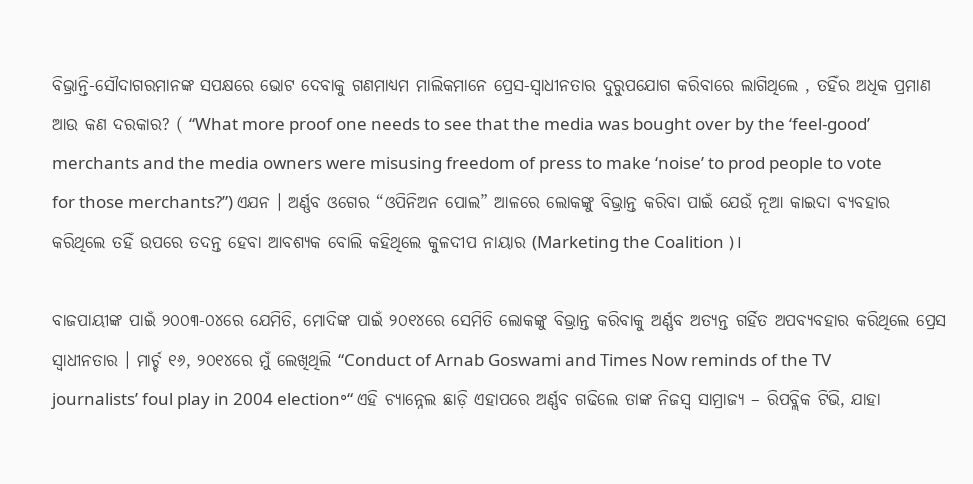ବିଭ୍ରାନ୍ତି-ସୌଦାଗରମାନଙ୍କ ସପକ୍ଷରେ ଭୋଟ ଦେବାକୁ ଗଣମାଧ୍ୟମ ମାଲିକମାନେ ପ୍ରେସ-ସ୍ଵାଧୀନତାର ଦୁରୁପଯୋଗ କରିବାରେ ଲାଗିଥିଲେ , ତହିଁର ଅଧିକ ପ୍ରମାଣ ଆଉ କଣ ଦରକାର? ( “What more proof one needs to see that the media was bought over by the ‘feel-good’ merchants and the media owners were misusing freedom of press to make ‘noise’ to prod people to vote for those merchants?”) ଏଯନ । ଅର୍ଣ୍ଣବ ଓଗେର “ଓପିନିଅନ ପୋଲ” ଆଳରେ ଲୋକଙ୍କୁ ବିଭ୍ରାନ୍ତ କରିବା ପାଇଁ ଯେଉଁ ନୂଆ କାଇଦା ବ୍ୟବହାର କରିଥିଲେ ତହିଁ ଉପରେ ତଦନ୍ତ ହେବା ଆବଶ୍ୟକ ବୋଲି କହିଥିଲେ କୁଳଦୀପ ନାୟାର (Marketing the Coalition )।

ବାଜପାୟୀଙ୍କ ପାଇଁ ୨୦୦୩-୦୪ରେ ଯେମିତି, ମୋଦିଙ୍କ ପାଇଁ ୨୦୧୪ରେ ସେମିତି ଲୋକଙ୍କୁ ବିଭ୍ରାନ୍ତ କରିବାକୁ ଅର୍ଣ୍ଣବ ଅତ୍ୟନ୍ତ ଗର୍ହିତ ଅପବ୍ୟବହାର କରିଥିଲେ ପ୍ରେସ ସ୍ଵାଧୀନତାର । ମାର୍ଚ୍ଚ ୧୬, ୨୦୧୪ରେ ମୁଁ ଲେଖିଥିଲି “Conduct of Arnab Goswami and Times Now reminds of the TV journalists’ foul play in 2004 election॰“ ଏହି ଚ୍ୟାନ୍ନେଲ ଛାଡ଼ି ଏହାପରେ ଅର୍ଣ୍ଣବ ଗଢିଲେ ତାଙ୍କ ନିଜସ୍ଵ ସାମ୍ରାଜ୍ୟ – ରିପବ୍ଲିକ ଟିଭି, ଯାହା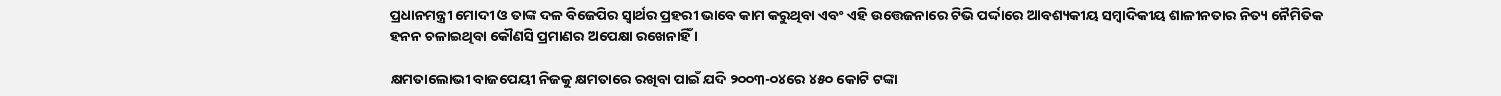ପ୍ରଧାନମନ୍ତ୍ରୀ ମୋଦୀ ଓ ତାଙ୍କ ଦଳ ବିଜେପିର ସ୍ଵାର୍ଥର ପ୍ରହରୀ ଭାବେ କାମ କରୁଥିବା ଏବଂ ଏହି ଉତ୍ତେଜନାରେ ଟିଭି ପର୍ଦ୍ଦାରେ ଆବଶ୍ୟକୀୟ ସମ୍ବାଦିକୀୟ ଶାଳୀନତାର ନିତ୍ୟ ନୈମିତିକ ହନନ ଚଳାଇଥିବା କୌଣସି ପ୍ରମାଣର ଅପେକ୍ଷା ରଖେନାହିଁ ।

କ୍ଷମତାଲୋଭୀ ବାଜପେୟୀ ନିଜକୁ କ୍ଷମତାରେ ରଖିବା ପାଇଁ ଯଦି ୨୦୦୩-୦୪ରେ ୪୫୦ କୋଟି ଟଙ୍କା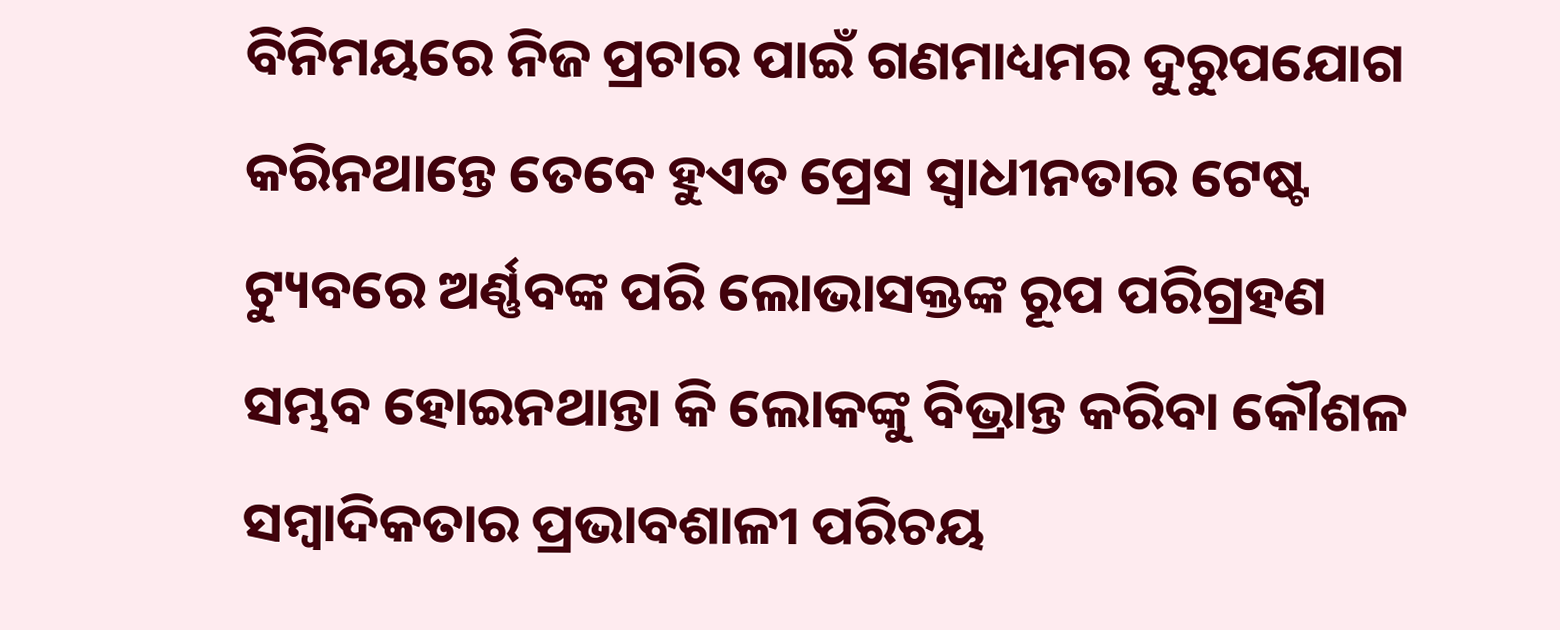ବିନିମୟରେ ନିଜ ପ୍ରଚାର ପାଇଁ ଗଣମାଧ୍ୟମର ଦୁରୁପଯୋଗ କରିନଥାନ୍ତେ ତେବେ ହୁଏତ ପ୍ରେସ ସ୍ଵାଧୀନତାର ଟେଷ୍ଟ ଟ୍ୟୁବରେ ଅର୍ଣ୍ଣବଙ୍କ ପରି ଲୋଭାସକ୍ତଙ୍କ ରୂପ ପରିଗ୍ରହଣ ସମ୍ଭବ ହୋଇନଥାନ୍ତା କି ଲୋକଙ୍କୁ ବିଭ୍ରାନ୍ତ କରିବା କୌଶଳ ସମ୍ବାଦିକତାର ପ୍ରଭାବଶାଳୀ ପରିଚୟ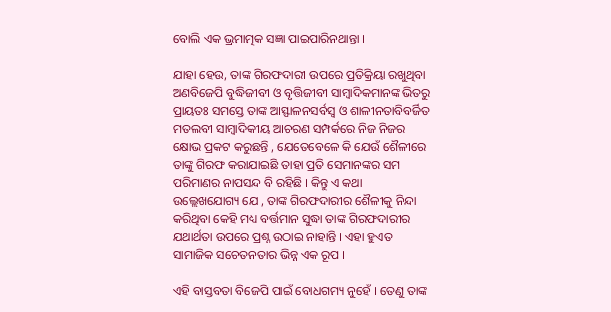ବୋଲି ଏକ ଭ୍ରମାତ୍ମକ ସଜ୍ଞା ପାଇପାରିନଥାନ୍ତା ।

ଯାହା ହେଉ, ତାଙ୍କ ଗିରଫଦାରୀ ଉପରେ ପ୍ରତିକ୍ରିୟା ରଖୁଥିବା ଅଣବିଜେପି ବୁଦ୍ଧିଜୀବୀ ଓ ବୃତ୍ତିଜୀବୀ ସାମ୍ବାଦିକମାନଙ୍କ ଭିତରୁ ପ୍ରାୟତଃ ସମସ୍ତେ ତାଙ୍କ ଆସ୍ଫାଳନସର୍ବସ୍ଵ ଓ ଶାଳୀନତାବିବର୍ଜିତ ମତଲବୀ ସାମ୍ବାଦିକୀୟ ଆଚରଣ ସମ୍ପର୍କରେ ନିଜ ନିଜର କ୍ଷୋଭ ପ୍ରକଟ କରୁଛନ୍ତି , ଯେତେବେଳେ କି ଯେଉଁ ଶୈଳୀରେ ତାଙ୍କୁ ଗିରଫ କରାଯାଇଛି ତାହା ପ୍ରତି ସେମାନଙ୍କର ସମ ପରିମାଣର ନାପସନ୍ଦ ବି ରହିଛି । କିନ୍ତୁ ଏ କଥା ଉଲ୍ଲେଖଯୋଗ୍ୟ ଯେ , ତାଙ୍କ ଗିରଫଦାରୀର ଶୈଳୀକୁ ନିନ୍ଦା କରିଥିବା କେହି ମଧ୍ୟ ବର୍ତ୍ତମାନ ସୁଦ୍ଧା ତାଙ୍କ ଗିରଫଦାରୀର ଯଥାର୍ଥତା ଉପରେ ପ୍ରଶ୍ନ ଉଠାଇ ନାହାନ୍ତି । ଏହା ହୁଏତ ସାମାଜିକ ସଚେତନତାର ଭିନ୍ନ ଏକ ରୂପ ।

ଏହି ବାସ୍ତବତା ବିଜେପି ପାଇଁ ବୋଧଗମ୍ୟ ନୁହେଁ । ତେଣୁ ତାଙ୍କ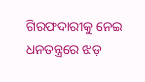ଗିରଫଦାରୀକୁ ନେଇ ଧନତନ୍ତ୍ରରେ ଝଡ଼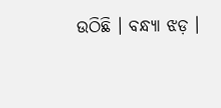ଉଠିଛି । ବନ୍ଧ୍ୟା ଝଡ଼ ।